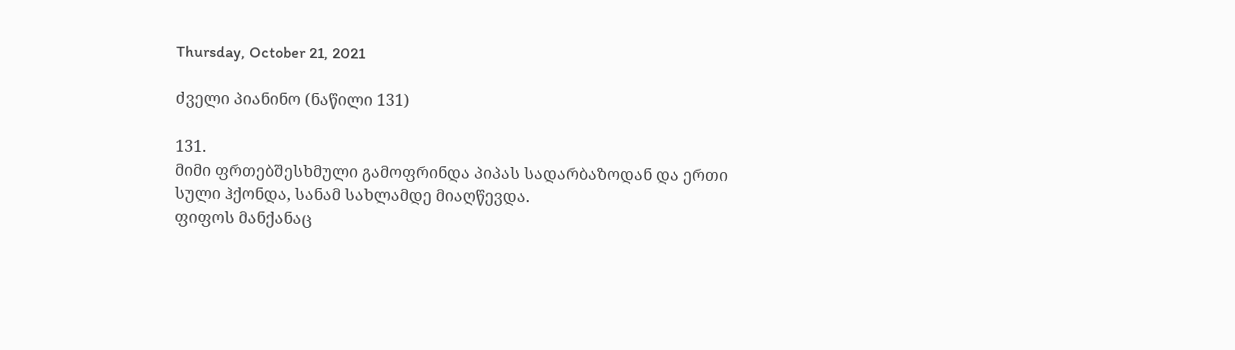Thursday, October 21, 2021

ძველი პიანინო (ნაწილი 131)

131.
მიმი ფრთებშესხმული გამოფრინდა პიპას სადარბაზოდან და ერთი სული ჰქონდა, სანამ სახლამდე მიაღწევდა.
ფიფოს მანქანაც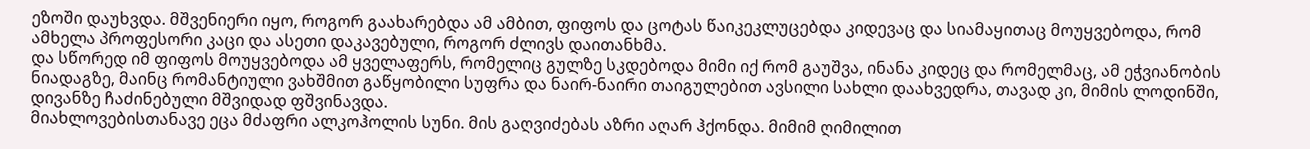ეზოში დაუხვდა. მშვენიერი იყო, როგორ გაახარებდა ამ ამბით, ფიფოს და ცოტას წაიკეკლუცებდა კიდევაც და სიამაყითაც მოუყვებოდა, რომ ამხელა პროფესორი კაცი და ასეთი დაკავებული, როგორ ძლივს დაითანხმა.
და სწორედ იმ ფიფოს მოუყვებოდა ამ ყველაფერს, რომელიც გულზე სკდებოდა მიმი იქ რომ გაუშვა, ინანა კიდეც და რომელმაც, ამ ეჭვიანობის ნიადაგზე, მაინც რომანტიული ვახშმით გაწყობილი სუფრა და ნაირ-ნაირი თაიგულებით ავსილი სახლი დაახვედრა, თავად კი, მიმის ლოდინში, დივანზე ჩაძინებული მშვიდად ფშვინავდა.
მიახლოვებისთანავე ეცა მძაფრი ალკოჰოლის სუნი. მის გაღვიძებას აზრი აღარ ჰქონდა. მიმიმ ღიმილით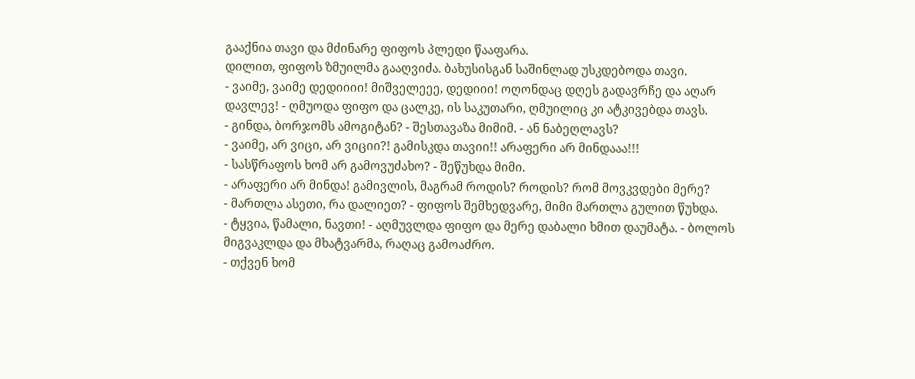გააქნია თავი და მძინარე ფიფოს პლედი წააფარა.
დილით, ფიფოს ზმუილმა გააღვიძა. ბახუსისგან საშინლად უსკდებოდა თავი.
- ვაიმე, ვაიმე დედიიიი! მიშველეეე, დედიიი! ოღონდაც დღეს გადავრჩე და აღარ დავლევ! - ღმუოდა ფიფო და ცალკე, ის საკუთარი, ღმუილიც კი ატკივებდა თავს.
- გინდა, ბორჯომს ამოგიტან? - შესთავაზა მიმიმ. - ან ნაბეღლავს?
- ვაიმე, არ ვიცი, არ ვიციი?! გამისკდა თავიი!! არაფერი არ მინდააა!!!
- სასწრაფოს ხომ არ გამოვუძახო? - შეწუხდა მიმი.
- არაფერი არ მინდა! გამივლის, მაგრამ როდის? როდის? რომ მოვკვდები მერე?
- მართლა ასეთი, რა დალიეთ? - ფიფოს შემხედვარე, მიმი მართლა გულით წუხდა.
- ტყვია, წამალი, ნავთი! - აღმუვლდა ფიფო და მერე დაბალი ხმით დაუმატა. - ბოლოს მიგვაკლდა და მხატვარმა, რაღაც გამოაძრო.
- თქვენ ხომ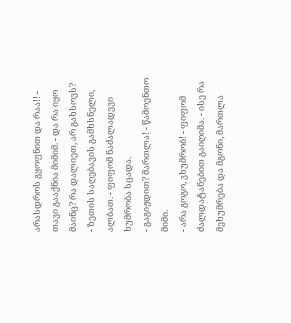არასდროს გყოფნით და რაა!! - თავი გააქნია მიმიმ. - და რა იყო მაინც? რა დალიეთ, არ გახსოვს?
- ზეთის საღებავის გამხსნელი, ალბათ. - ფიფომ ნაძალადევი ხუმრობა სცადა.
- გაგიჟდით? მართლა! - წამოენთო მიმი.
- არა გოგო, ვხუმრობ! - ფიფომ ძალდატანებით გაიღიმა. - ისე რა მეხუმრება და მგონი, მართლა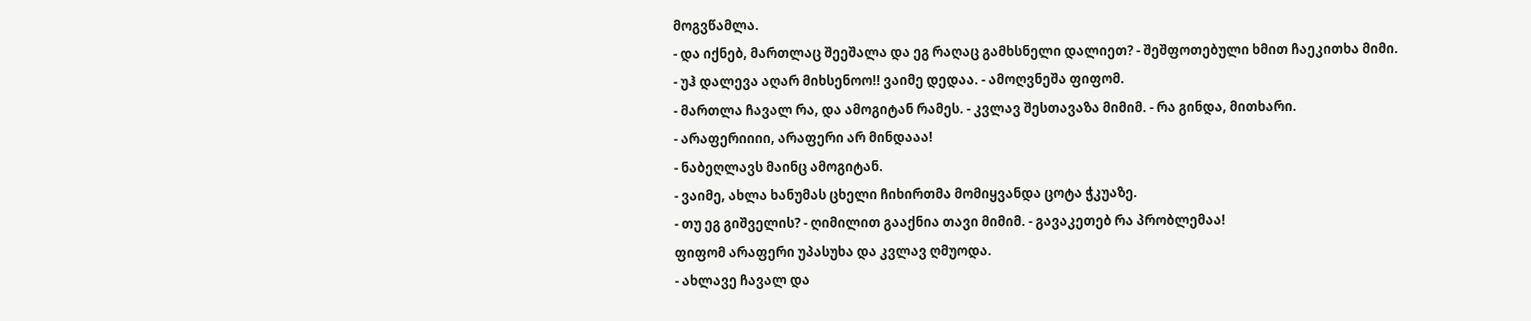მოგვწამლა.
- და იქნებ, მართლაც შეეშალა და ეგ რაღაც გამხსნელი დალიეთ? - შეშფოთებული ხმით ჩაეკითხა მიმი.
- უჰ დალევა აღარ მიხსენოო!! ვაიმე დედაა. - ამოღვნეშა ფიფომ.
- მართლა ჩავალ რა, და ამოგიტან რამეს. - კვლავ შესთავაზა მიმიმ. - რა გინდა, მითხარი.
- არაფერიიიი, არაფერი არ მინდააა!
- ნაბეღლავს მაინც ამოგიტან.
- ვაიმე, ახლა ხანუმას ცხელი ჩიხირთმა მომიყვანდა ცოტა ჭკუაზე.
- თუ ეგ გიშველის? - ღიმილით გააქნია თავი მიმიმ. - გავაკეთებ რა პრობლემაა!
ფიფომ არაფერი უპასუხა და კვლავ ღმუოდა.
- ახლავე ჩავალ და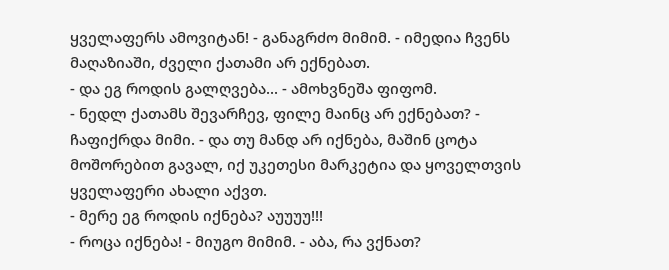ყველაფერს ამოვიტან! - განაგრძო მიმიმ. - იმედია ჩვენს მაღაზიაში, ძველი ქათამი არ ექნებათ.
- და ეგ როდის გალღვება... - ამოხვნეშა ფიფომ.
- ნედლ ქათამს შევარჩევ, ფილე მაინც არ ექნებათ? - ჩაფიქრდა მიმი. - და თუ მანდ არ იქნება, მაშინ ცოტა მოშორებით გავალ, იქ უკეთესი მარკეტია და ყოველთვის ყველაფერი ახალი აქვთ.
- მერე ეგ როდის იქნება? აუუუუ!!!
- როცა იქნება! - მიუგო მიმიმ. - აბა, რა ვქნათ?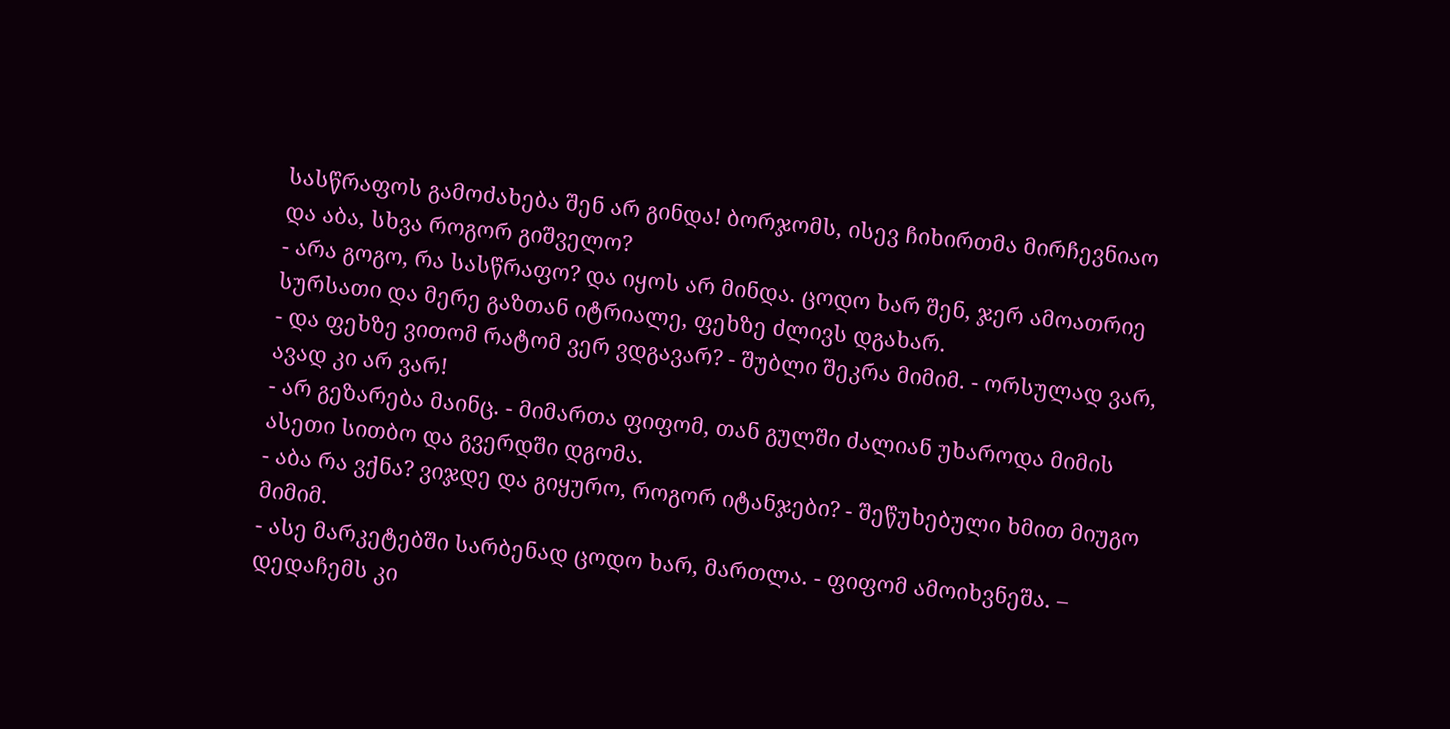სასწრაფოს გამოძახება შენ არ გინდა! ბორჯომს, ისევ ჩიხირთმა მირჩევნიაო და აბა, სხვა როგორ გიშველო?
- არა გოგო, რა სასწრაფო? და იყოს არ მინდა. ცოდო ხარ შენ, ჯერ ამოათრიე სურსათი და მერე გაზთან იტრიალე, ფეხზე ძლივს დგახარ.
- და ფეხზე ვითომ რატომ ვერ ვდგავარ? - შუბლი შეკრა მიმიმ. - ორსულად ვარ, ავად კი არ ვარ!
- არ გეზარება მაინც. - მიმართა ფიფომ, თან გულში ძალიან უხაროდა მიმის ასეთი სითბო და გვერდში დგომა.
- აბა რა ვქნა? ვიჯდე და გიყურო, როგორ იტანჯები? - შეწუხებული ხმით მიუგო მიმიმ.
- ასე მარკეტებში სარბენად ცოდო ხარ, მართლა. - ფიფომ ამოიხვნეშა. – დედაჩემს კი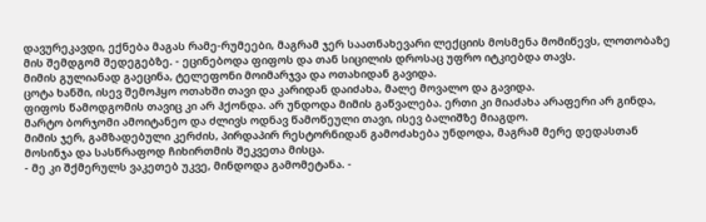დავურეკავდი, ექნება მაგას რამე-რუმეები, მაგრამ ჯერ საათნახევარი ლექციის მოსმენა მომიწევს, ლოთობაზე მის შემდგომ შედეგებზე. - ეცინებოდა ფიფოს და თან სიცილის დროსაც უფრო იტკიებდა თავს.
მიმის გულიანად გაეცინა, ტელეფონი მოიმარჯვა და ოთახიდან გავიდა.
ცოტა ხანში, ისევ შემოჰყო ოთახში თავი და კარიდან დაიძახა, მალე მოვალო და გავიდა.
ფიფოს წამოდგომის თავიც კი არ ჰქონდა. არ უნდოდა მიმის გაწვალება. ერთი კი მიაძახა არაფერი არ გინდა, მარტო ბორჯომი ამოიტანეო და ძლივს ოდნავ წამოწეული თავი, ისევ ბალიშზე მიაგდო.
მიმის ჯერ, გამზადებული კერძის, პირდაპირ რესტორნიდან გამოძახება უნდოდა, მაგრამ მერე დედასთან მოსინჯა და სასწრაფოდ ჩიხირთმის შეკვეთა მისცა.
- მე კი შქმერულს ვაკეთებ უკვე, მინდოდა გამომეტანა. -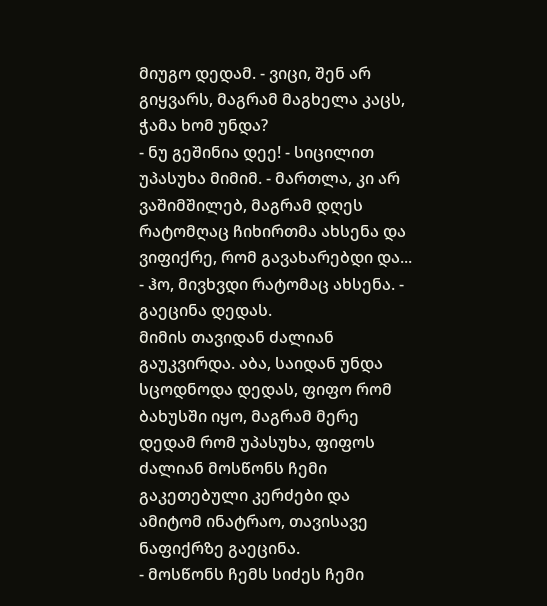მიუგო დედამ. - ვიცი, შენ არ გიყვარს, მაგრამ მაგხელა კაცს, ჭამა ხომ უნდა?
- ნუ გეშინია დეე! - სიცილით უპასუხა მიმიმ. - მართლა, კი არ ვაშიმშილებ, მაგრამ დღეს რატომღაც ჩიხირთმა ახსენა და ვიფიქრე, რომ გავახარებდი და...
- ჰო, მივხვდი რატომაც ახსენა. - გაეცინა დედას.
მიმის თავიდან ძალიან გაუკვირდა. აბა, საიდან უნდა სცოდნოდა დედას, ფიფო რომ ბახუსში იყო, მაგრამ მერე დედამ რომ უპასუხა, ფიფოს ძალიან მოსწონს ჩემი გაკეთებული კერძები და ამიტომ ინატრაო, თავისავე ნაფიქრზე გაეცინა.
- მოსწონს ჩემს სიძეს ჩემი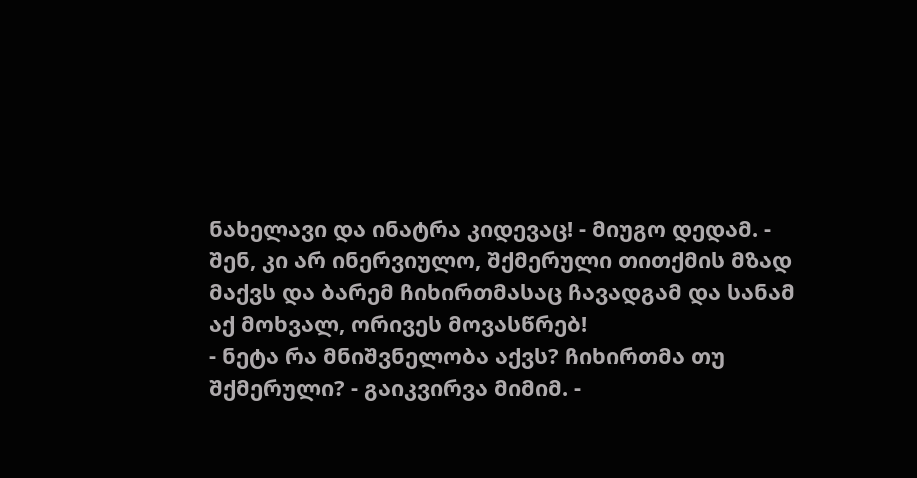ნახელავი და ინატრა კიდევაც! - მიუგო დედამ. - შენ, კი არ ინერვიულო, შქმერული თითქმის მზად მაქვს და ბარემ ჩიხირთმასაც ჩავადგამ და სანამ აქ მოხვალ, ორივეს მოვასწრებ!
- ნეტა რა მნიშვნელობა აქვს? ჩიხირთმა თუ შქმერული? - გაიკვირვა მიმიმ. -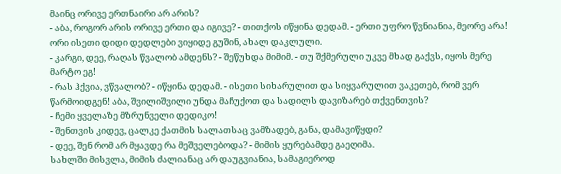მაინც ორივე ერთნაირი არ არის?
- აბა, როგორ არის ორივე ერთი და იგივე? - თითქოს იწყინა დედამ. - ერთი უფრო წვნიანია, მეორე არა! ორი ისეთი დიდი დედლები ვიყიდე გუშინ, ახალ დაკლული.
- კარგი, დეე, რაღას წვალობ ამდენს? - შეწუხდა მიმიმ. - თუ შქმერული უკვე მხად გაქვს, იყოს მერე მარტო ეგ!
- რას ჰქვია, ვწვალობ? - იწყინა დედამ. - ისეთი სიხარულით და სიყვარულით ვაკეთებ, რომ ვერ წარმოიდგენ! აბა, შვილიშვილი უნდა მაჩუქოთ და სადილს დავიზარებ თქვენთვის?
- ჩემი ყველაზე მზრუნველი დედიკო!
- შენთვის კიდევ, ცალკე ქათმის სალათსაც ვამზადებ, განა, დამავიწყდი?
- დეე, შენ რომ არ მყავდე რა მეშველებოდა? - მიმის ყურებამდე გაეღიმა.
სახლში მისვლა, მიმის ძალიანაც არ დაუგვიანია, სამაგიეროდ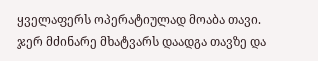ყველაფერს ოპერატიულად მოაბა თავი.
ჯერ მძინარე მხატვარს დაადგა თავზე და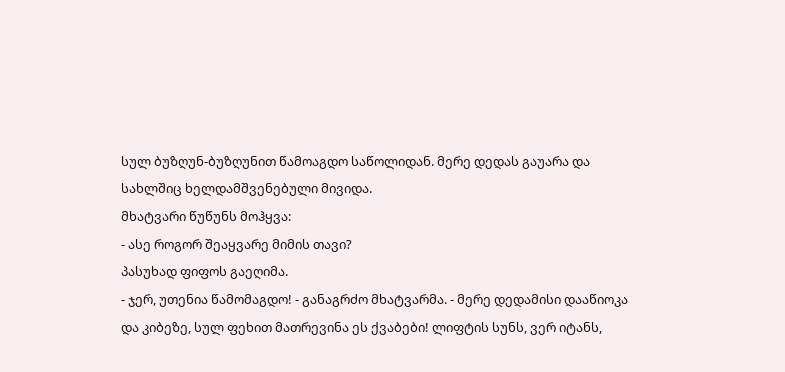სულ ბუზღუნ-ბუზღუნით წამოაგდო საწოლიდან. მერე დედას გაუარა და სახლშიც ხელდამშვენებული მივიდა.
მხატვარი წუწუნს მოჰყვა:
- ასე როგორ შეაყვარე მიმის თავი?
პასუხად ფიფოს გაეღიმა.
- ჯერ, უთენია წამომაგდო! - განაგრძო მხატვარმა. - მერე დედამისი დააწიოკა და კიბეზე, სულ ფეხით მათრევინა ეს ქვაბები! ლიფტის სუნს, ვერ იტანს,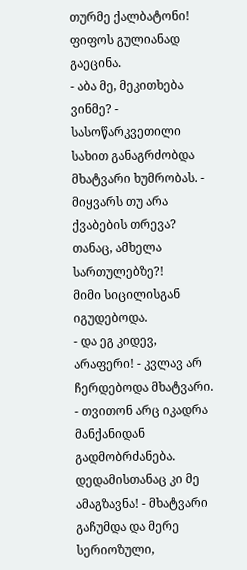თურმე ქალბატონი!
ფიფოს გულიანად გაეცინა.
- აბა მე, მეკითხება ვინმე? - სასოწარკვეთილი სახით განაგრძობდა მხატვარი ხუმრობას. - მიყვარს თუ არა ქვაბების თრევა? თანაც, ამხელა სართულებზე?!
მიმი სიცილისგან იგუდებოდა.
- და ეგ კიდევ, არაფერი! - კვლავ არ ჩერდებოდა მხატვარი. - თვითონ არც იკადრა მანქანიდან გადმობრძანება. დედამისთანაც კი მე ამაგზავნა! - მხატვარი გაჩუმდა და მერე სერიოზული,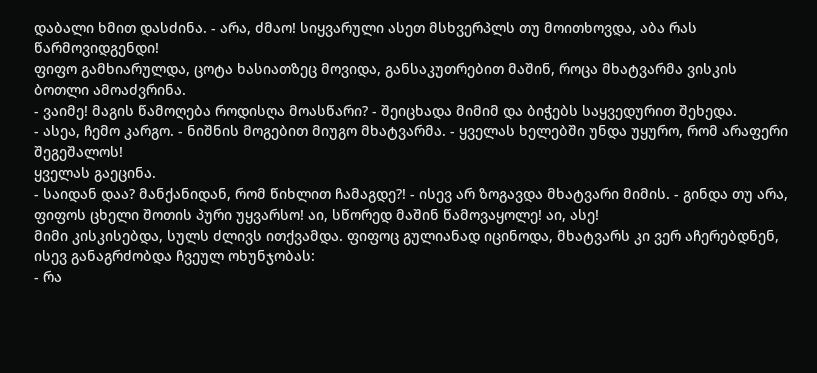დაბალი ხმით დასძინა. - არა, ძმაო! სიყვარული ასეთ მსხვერპლს თუ მოითხოვდა, აბა რას წარმოვიდგენდი!
ფიფო გამხიარულდა, ცოტა ხასიათზეც მოვიდა, განსაკუთრებით მაშინ, როცა მხატვარმა ვისკის ბოთლი ამოაძვრინა.
- ვაიმე! მაგის წამოღება როდისღა მოასწარი? - შეიცხადა მიმიმ და ბიჭებს საყვედურით შეხედა.
- ასეა, ჩემო კარგო. - ნიშნის მოგებით მიუგო მხატვარმა. - ყველას ხელებში უნდა უყურო, რომ არაფერი შეგეშალოს!
ყველას გაეცინა.
- საიდან დაა? მანქანიდან, რომ წიხლით ჩამაგდე?! - ისევ არ ზოგავდა მხატვარი მიმის. - გინდა თუ არა, ფიფოს ცხელი შოთის პური უყვარსო! აი, სწორედ მაშინ წამოვაყოლე! აი, ასე!
მიმი კისკისებდა, სულს ძლივს ითქვამდა. ფიფოც გულიანად იცინოდა, მხატვარს კი ვერ აჩერებდნენ, ისევ განაგრძობდა ჩვეულ ოხუნჯობას:
- რა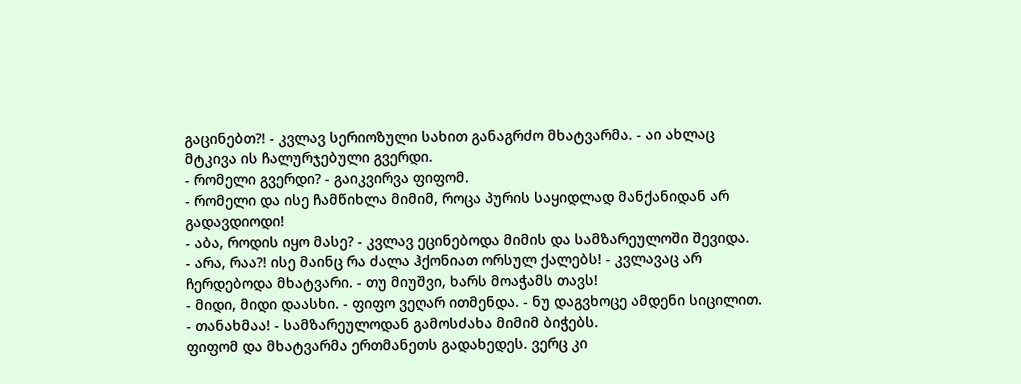გაცინებთ?! - კვლავ სერიოზული სახით განაგრძო მხატვარმა. - აი ახლაც მტკივა ის ჩალურჯებული გვერდი.
- რომელი გვერდი? - გაიკვირვა ფიფომ.
- რომელი და ისე ჩამწიხლა მიმიმ, როცა პურის საყიდლად მანქანიდან არ გადავდიოდი!
- აბა, როდის იყო მასე? - კვლავ ეცინებოდა მიმის და სამზარეულოში შევიდა.
- არა, რაა?! ისე მაინც რა ძალა ჰქონიათ ორსულ ქალებს! - კვლავაც არ ჩერდებოდა მხატვარი. - თუ მიუშვი, ხარს მოაჭამს თავს!
- მიდი, მიდი დაასხი. - ფიფო ვეღარ ითმენდა. - ნუ დაგვხოცე ამდენი სიცილით.
- თანახმაა! - სამზარეულოდან გამოსძახა მიმიმ ბიჭებს.
ფიფომ და მხატვარმა ერთმანეთს გადახედეს. ვერც კი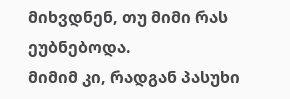მიხვდნენ, თუ მიმი რას ეუბნებოდა.
მიმიმ კი, რადგან პასუხი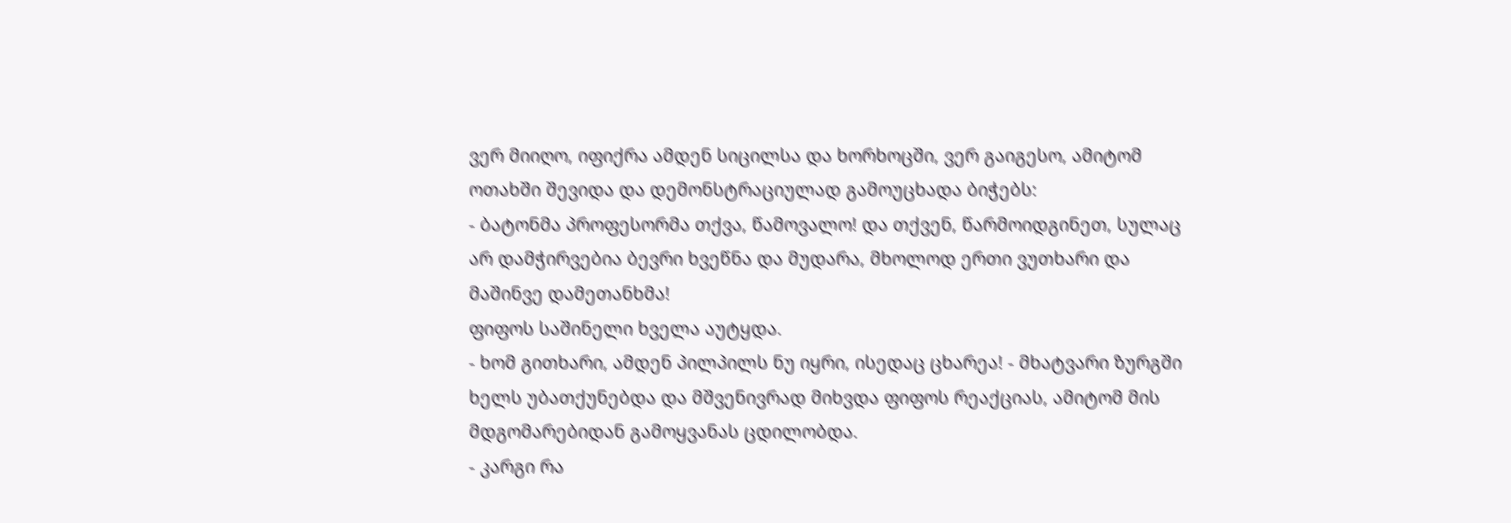ვერ მიიღო, იფიქრა ამდენ სიცილსა და ხორხოცში, ვერ გაიგესო, ამიტომ ოთახში შევიდა და დემონსტრაციულად გამოუცხადა ბიჭებს:
- ბატონმა პროფესორმა თქვა, წამოვალო! და თქვენ, წარმოიდგინეთ, სულაც არ დამჭირვებია ბევრი ხვეწნა და მუდარა, მხოლოდ ერთი ვუთხარი და მაშინვე დამეთანხმა!
ფიფოს საშინელი ხველა აუტყდა.
- ხომ გითხარი, ამდენ პილპილს ნუ იყრი, ისედაც ცხარეა! - მხატვარი ზურგში ხელს უბათქუნებდა და მშვენივრად მიხვდა ფიფოს რეაქციას, ამიტომ მის მდგომარებიდან გამოყვანას ცდილობდა.
- კარგი რა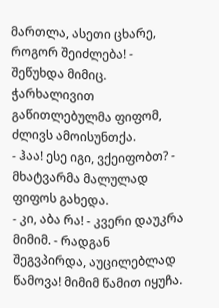მართლა, ასეთი ცხარე, როგორ შეიძლება! - შეწუხდა მიმიც.
ჭარხალივით გაწითლებულმა ფიფომ, ძლივს ამოისუნთქა.
- ჰაა! ესე იგი, ვქეიფობთ? - მხატვარმა მალულად ფიფოს გახედა.
- კი, აბა რა! - კვერი დაუკრა მიმიმ. - რადგან შეგვპირდა, აუცილებლად წამოვა! მიმიმ წამით იყუჩა.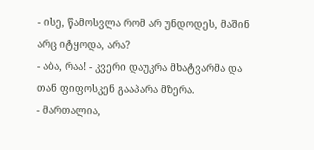- ისე, წამოსვლა რომ არ უნდოდეს, მაშინ არც იტყოდა, არა?
- აბა, რაა! - კვერი დაუკრა მხატვარმა და თან ფიფოსკენ გააპარა მზერა.
- მართალია,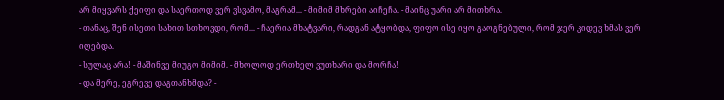არ მიყვარს ქეიფი და საერთოდ ვერ ვსვამო, მაგრამ... - მიმიმ მხრები აიჩეჩა. - მაინც უარი არ მითხრა.
- თანაც, შენ ისეთი სახით სთხოვდი, რომ... - ჩაერია მხატვარი, რადგან ატყობდა, ფიფო ისე იყო გაოგნებული, რომ ჯერ კიდევ ხმას ვერ იღებდა.
- სულაც არა! - მაშინვე მიუგო მიმიმ. - მხოლოდ ერთხელ ვუთხარი და მორჩა!
- და მერე, ეგრევე დაგთანხმდა? -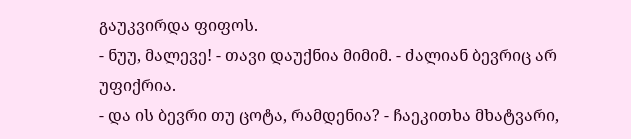გაუკვირდა ფიფოს.
- ნუუ, მალევე! - თავი დაუქნია მიმიმ. - ძალიან ბევრიც არ უფიქრია.
- და ის ბევრი თუ ცოტა, რამდენია? - ჩაეკითხა მხატვარი,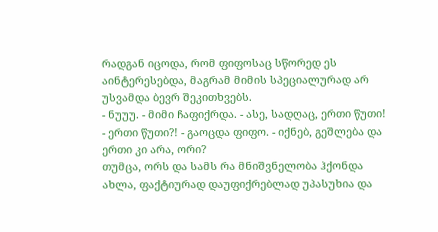რადგან იცოდა, რომ ფიფოსაც სწორედ ეს აინტერესებდა, მაგრამ მიმის სპეციალურად არ უსვამდა ბევრ შეკითხვებს.
- ნუუუ. - მიმი ჩაფიქრდა. - ასე, სადღაც, ერთი წუთი!
- ერთი წუთი?! - გაოცდა ფიფო. - იქნებ, გეშლება და ერთი კი არა, ორი?
თუმცა, ორს და სამს რა მნიშვნელობა ჰქონდა ახლა, ფაქტიურად დაუფიქრებლად უპასუხია და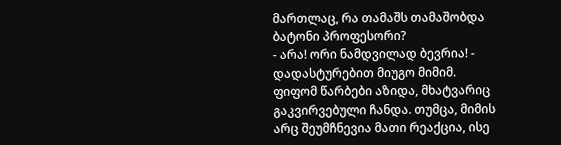მართლაც, რა თამაშს თამაშობდა ბატონი პროფესორი?
- არა! ორი ნამდვილად ბევრია! - დადასტურებით მიუგო მიმიმ.
ფიფომ წარბები აზიდა, მხატვარიც გაკვირვებული ჩანდა. თუმცა, მიმის არც შეუმჩნევია მათი რეაქცია, ისე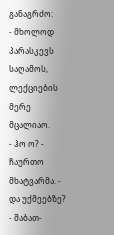განაგრძო:
- მხოლოდ პარასკევს საღამოს, ლექციების მერე მცალიაო.
- ჰო ო? - ჩაურთო მხატვარმა. - და უქმეებზე?
- შაბათ-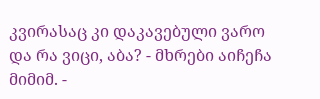კვირასაც კი დაკავებული ვარო და რა ვიცი, აბა? - მხრები აიჩეჩა მიმიმ. -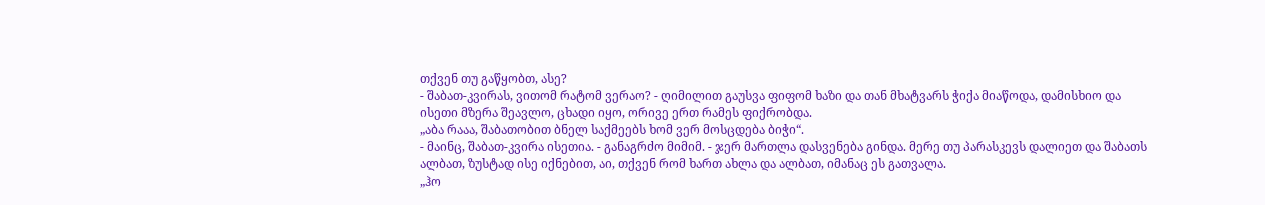თქვენ თუ გაწყობთ, ასე?
- შაბათ-კვირას, ვითომ რატომ ვერაო? - ღიმილით გაუსვა ფიფომ ხაზი და თან მხატვარს ჭიქა მიაწოდა, დამისხიო და ისეთი მზერა შეავლო, ცხადი იყო, ორივე ერთ რამეს ფიქრობდა.
„აბა რააა, შაბათობით ბნელ საქმეებს ხომ ვერ მოსცდება ბიჭი“.
- მაინც, შაბათ-კვირა ისეთია. - განაგრძო მიმიმ. - ჯერ მართლა დასვენება გინდა. მერე თუ პარასკევს დალიეთ და შაბათს ალბათ, ზუსტად ისე იქნებით, აი, თქვენ რომ ხართ ახლა და ალბათ, იმანაც ეს გათვალა.
„ჰო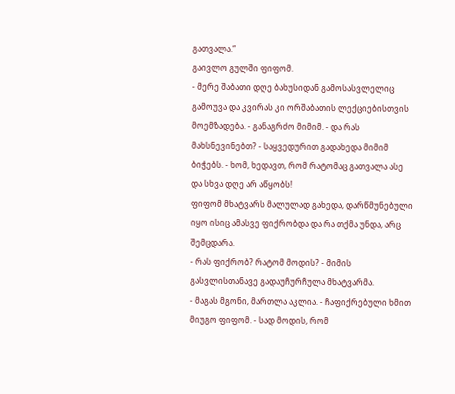გათვალა.“
გაივლო გულში ფიფომ.
- მერე შაბათი დღე ბახუსიდან გამოსასვლელიც გამოუვა და კვირას კი ორშაბათის ლექციებისთვის მოემზადება. - განაგრძო მიმიმ. - და რას მახსნევინებთ? - საყვედურით გადახედა მიმიმ ბიჭებს. - ხომ, ხედავთ, რომ რატომაც გათვალა ასე და სხვა დღე არ აწყობს!
ფიფომ მხატვარს მალულად გახედა, დარწმუნებული იყო ისიც ამასვე ფიქრობდა და რა თქმა უნდა, არც შემცდარა.
- რას ფიქრობ? რატომ მოდის? - მიმის გასვლისთანავე გადაუჩურჩულა მხატვარმა.
- მაგას მგონი, მართლა აკლია. - ჩაფიქრებული ხმით მიუგო ფიფომ. - სად მოდის, რომ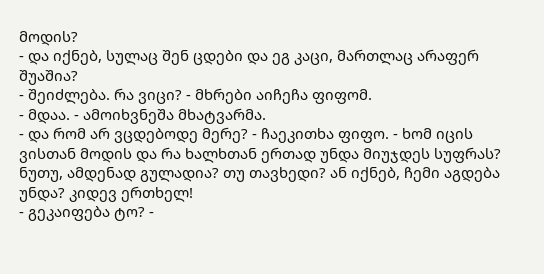მოდის?
- და იქნებ, სულაც შენ ცდები და ეგ კაცი, მართლაც არაფერ შუაშია?
- შეიძლება. რა ვიცი? - მხრები აიჩეჩა ფიფომ.
- მდაა. - ამოიხვნეშა მხატვარმა.
- და რომ არ ვცდებოდე მერე? - ჩაეკითხა ფიფო. - ხომ იცის ვისთან მოდის და რა ხალხთან ერთად უნდა მიუჯდეს სუფრას? ნუთუ, ამდენად გულადია? თუ თავხედი? ან იქნებ, ჩემი აგდება უნდა? კიდევ ერთხელ!
- გეკაიფება ტო? -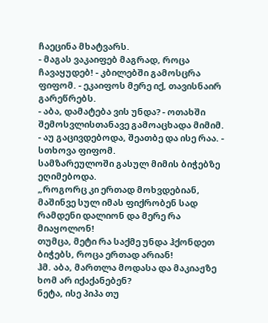ჩაეცინა მხატვარს.
- მაგას ვაკაიფებ მაგრად, როცა ჩავაყუდებ! - კბილებში გამოსცრა ფიფომ. - ეკაიფოს მერე იქ, თავისნაირ გარეწრებს.
- აბა, დამატება ვის უნდა? - ოთახში შემოსვლისთანავე გამოაცხადა მიმიმ.
- აუ გაცივდებოდა, შეათბე და ისე რაა. - სთხოვა ფიფომ.
სამზარეულოში გასულ მიმის ბიჭებზე ეღიმებოდა.
„როგორც კი ერთად მოხვდებიან, მაშინვე სულ იმას ფიქრობენ სად რამდენი დალიონ და მერე რა მიაყოლონ!
თუმცა, მეტი რა საქმე უნდა ჰქონდეთ ბიჭებს, როცა ერთად არიან!
ჰმ. აბა, მართლა მოდასა და მაკიაჟზე ხომ არ იქაქანებენ?
ნეტა, ისე პიპა თუ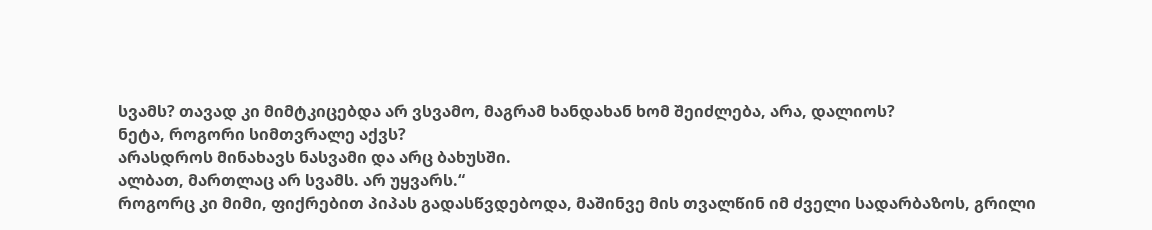სვამს? თავად კი მიმტკიცებდა არ ვსვამო, მაგრამ ხანდახან ხომ შეიძლება, არა, დალიოს?
ნეტა, როგორი სიმთვრალე აქვს?
არასდროს მინახავს ნასვამი და არც ბახუსში.
ალბათ, მართლაც არ სვამს. არ უყვარს.“
როგორც კი მიმი, ფიქრებით პიპას გადასწვდებოდა, მაშინვე მის თვალწინ იმ ძველი სადარბაზოს, გრილი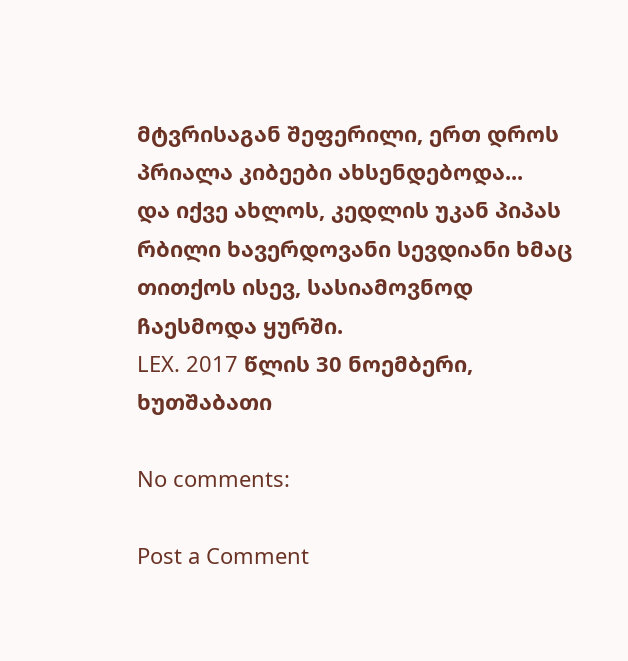მტვრისაგან შეფერილი, ერთ დროს პრიალა კიბეები ახსენდებოდა...
და იქვე ახლოს, კედლის უკან პიპას რბილი ხავერდოვანი სევდიანი ხმაც თითქოს ისევ, სასიამოვნოდ ჩაესმოდა ყურში.
LEX. 2017 წლის 30 ნოემბერი, ხუთშაბათი

No comments:

Post a Comment